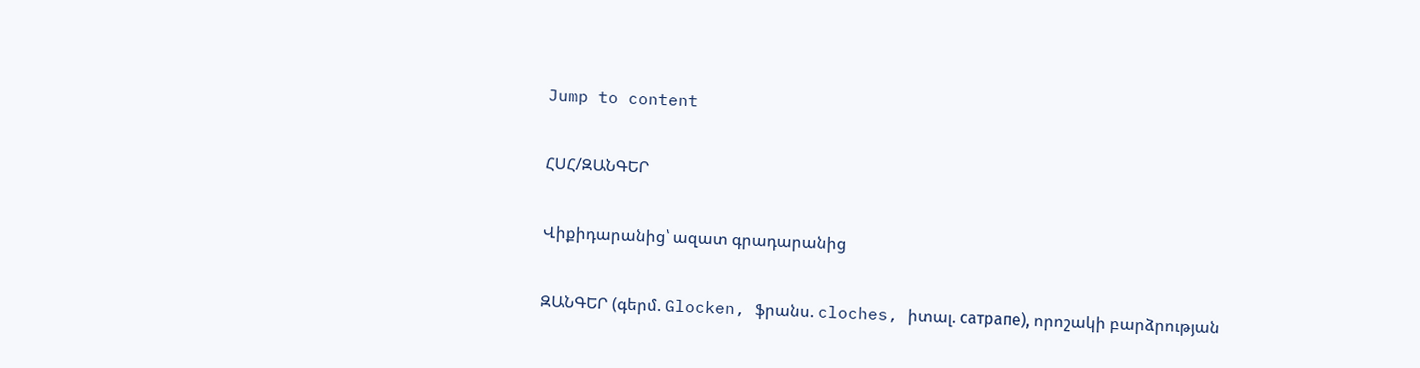Jump to content

ՀՍՀ/ԶԱՆԳԵՐ

Վիքիդարանից՝ ազատ գրադարանից

ԶԱՆԳԵՐ (գերմ. Glocken, ֆրանս. cloches, իտալ. сатрапе), որոշակի բարձրության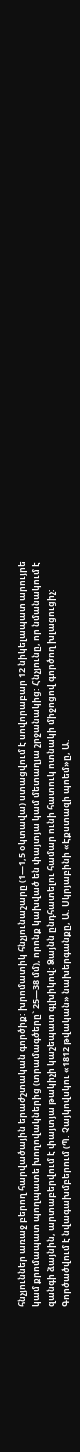հնչյուններ առաջ բերող հարվածային երաժշտական գործիք: խրոմատիկ հնչյունաշարը (1—1,5 օկտավա) ստացվում է սովորաբար 12 նիկելապատ արույրե կամ քրոմապատ պողպատե խողովակներից (տրամագծերը` 25—38 մմ), որոնք կախված են փայտյա կամ մետաղյա շրջանակից: Հնչյունը, որ նմանակում է զանգի ձայնին, արտաբերվում է փայտյա թակիչի կաշեպատ գլխիկով: Ձայնն ընդհատելու համար ունի հատուկ ոտնակի միջոցով գործող խլացուցիչ: Գործածվում է նվագախմբերում (Պ. Չայկովսկու «1812 թվական» նախերգանքը, Ա. Սկրյաբինի «Էքստազի պոեմ»ը, Ա.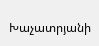Խաչատրյանի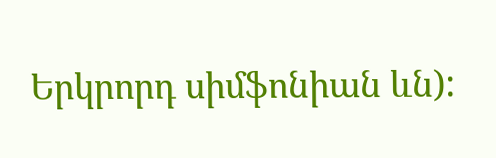Երկրորդ սիմֆոնիան ևն):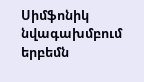Սիմֆոնիկ նվագախմբում երբեմն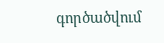գործածվում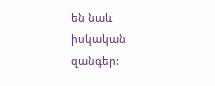են նաև իսկական զանգեր: